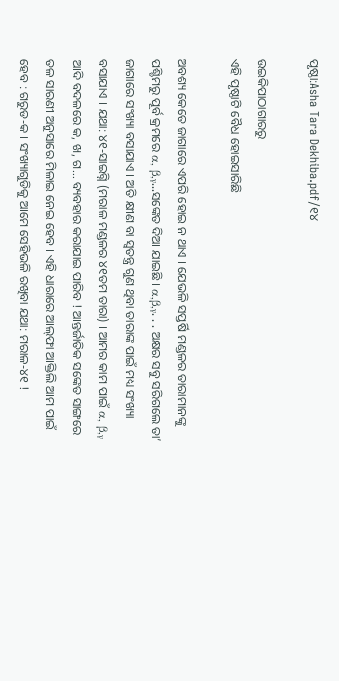ପୃଷ୍ଠା:Asha Tara Dekhiba.pdf/୧୪

ଉଇକିପାଠାଗାର‌ରୁ
ଏହି ପୃଷ୍ଠାଟି ବୈଧ ହୋଇସାରିଛି

ଅବଶ୍ୟ କେତେ ଜାଗାରେ ଏପରି ହୋଇ ନ ଥାଏ । ଯେଭଳି ସପ୍ତର୍ଷି ମଣ୍ଡଳର ତାରାମାନଙ୍କୁ ପଶ୍ଚିମରୁ ପୂର୍ବ କ୍ରମରେ α, β,ᵧ...ସଙ୍କେତ ଦିଆ ଯାଇଛି । α,β,ᵧ. . . ଅକ୍ଷର ସବୁ ସରିଗଲେ ତା’ ଜାଗାରେ ସଂଖ୍ୟା ବସାଯାଏ । ଅତି କ୍ଷୀଣ ବା ସ୍ୱତନ୍ତ୍ର ଗୁଣ ଥିବା ତାରାଙ୍କ ପାଇଁ ମଧ୍ୟ ସଂଖ୍ୟା ବସାଯାଏ । ଯଥା: ୪୧-ସାଇଗ୍ନି (ମରାଳ ମଣ୍ଡଳର ୪୧ତମ ତାରା) । ଆମର କାମ ପାଇଁ α, β,ᵧ ଆଦି ବଦଳରେ କ, ଖ, ଗ... ବ୍ୟବହାର କରାଯାଇ ପାରିବ ! ଆନ୍ତର୍ଜାତିକ ସଙ୍କେତ ସାଙ୍ଗରେ ତଳ ସାରଣୀ ଅନୁସାରେ ମିଳାଇ ନେଇ ହେବ । ଏହି ଧାରାରେ ଆଲ୍‌ଫା ଆକ୍ତିଲି ଆମ ପାଇଁ ହେବ : ଗରୁଡ-କ । ସଂଖ୍ୟାଗୁଡିକୁ ଆମେ ସେହିଭଳି ରଖିବା ଯଥା: ମରାଳ-୪୧ !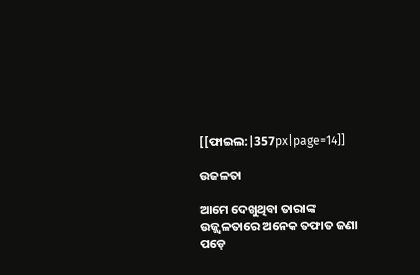[[ଫାଇଲ:|357px|page=14]]

ଉଜଳତା

ଆମେ ଦେଖୁଥିବା ତାରାଙ୍କ ଉଜ୍ଜ୍ୱଳତାରେ ଅନେକ ତଫାତ ଜଣା ପଡ଼େ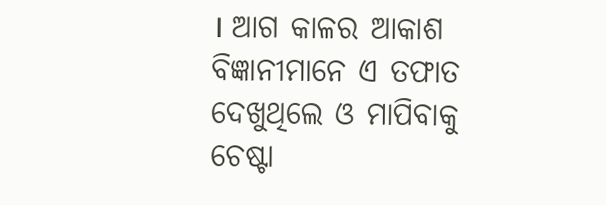। ଆଗ କାଳର ଆକାଶ ବିଜ୍ଞାନୀମାନେ ଏ ତଫାତ ଦେଖୁଥିଲେ ଓ ମାପିବାକୁ ଚେଷ୍ଟା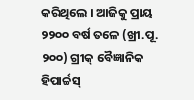କରିଥିଲେ । ଆଜିକୁ ପ୍ରାୟ ୨୨୦୦ ବର୍ଷ ତଳେ (ଖ୍ରୀ.ପୂ. ୨୦୦) ଗ୍ରୀକ୍ ବୈଜ୍ଞାନିକ ହିପାର୍ଚ୍ଚସ୍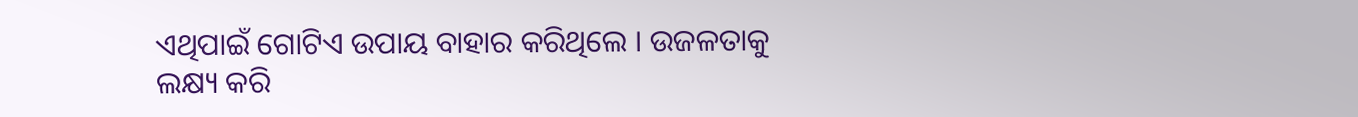ଏଥିପାଇଁ ଗୋଟିଏ ଉପାୟ ବାହାର କରିଥିଲେ । ଉଜଳତାକୁ ଲକ୍ଷ୍ୟ କରି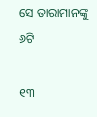ସେ ତାରାମାନଙ୍କୁ ୬ଟି

୧୩